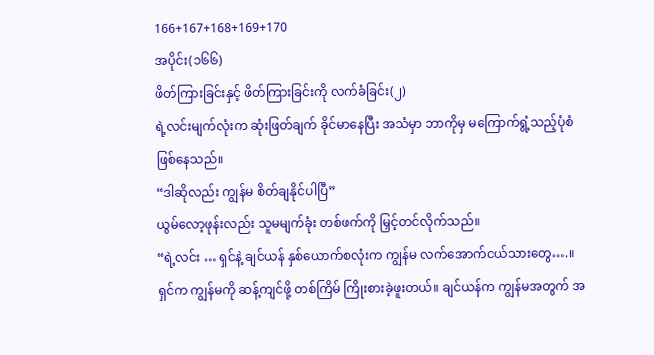166+167+168+169+170
အပိုင်း(၁၆၆)
ဖိတ်ကြားခြင်းနှင့် ဖိတ်ကြားခြင်းကို လက်ခံခြင်း(၂)
ရဲ့လင်းမျက်လုံးက ဆုံးဖြတ်ချက် ခိုင်မာနေပြီး အသံမှာ ဘာကိုမှ မကြောက်ရွံ့သည့်ပုံစံ ဖြစ်နေသည်။
“ဒါဆိုလည်း ကျွန်မ စိတ်ချနိုင်ပါပြီ”
ယွမ်လော့ဖုန်းလည်း သူမမျက်ခုံး တစ်ဖက်ကို မြှင့်တင်လိုက်သည်။
“ရဲ့လင်း … ရှင်နဲ့ ချင်ယန် နှစ်ယောက်စလုံးက ကျွန်မ လက်အောက်ငယ်သားတွေ….။ ရှင်က ကျွန်မကို ဆန့်ကျင်ဖို့ တစ်ကြိမ် ကြိုးစားခဲ့ဖူးတယ်။ ချင်ယန်က ကျွန်မအတွက် အ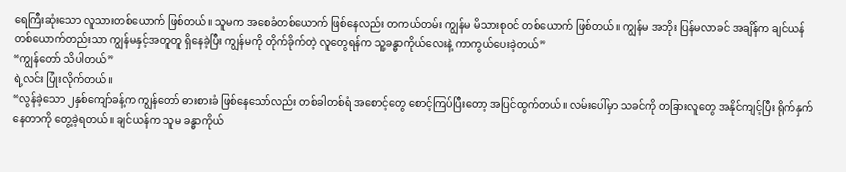ရေကြီးဆုံးသော လူသားတစ်ယောက် ဖြစ်တယ်။ သူမက အစေခံတစ်ယောက် ဖြစ်နေလည်း တကယ်တမ်း ကျွန်မ မိသားစုဝင် တစ်ယောက် ဖြစ်တယ်။ ကျွန်မ အဘိုး ပြန်မလာခင် အချိန်က ချင်ယန် တစ်ယောက်တည်းသာ ကျွန်မနှင့်အတူတူ ရှိနေခဲ့ပြီး ကျွန်မကို တိုက်ခိုက်တဲ့ လူတွေရန်က သူ့ခန္ဓာကိုယ်လေးနဲ့ ကာကွယ်ပေးခဲ့တယ်”
“ကျွန်တော် သိပါတယ်”
ရဲ့လင်း ပြုံးလိုက်တယ်။
“လွန်ခဲ့သော ၂နှစ်ကျော်ခန့်က ကျွန်တော် ဓားစားခံ ဖြစ်နေသော်လည်း တစ်ခါတစ်ရံ အစောင့်တွေ စောင့်ကြပ်ပြီးတော့ အပြင်ထွက်တယ်။ လမ်းပေါ်မှာ သခင်ကို တခြားလူတွေ အနိုင်ကျင့်ပြီး ရိုက်နှက် နေတာကို တွေ့ခဲ့ရတယ်။ ချင်ယန်က သူမ ခန္ဓာကိုယ်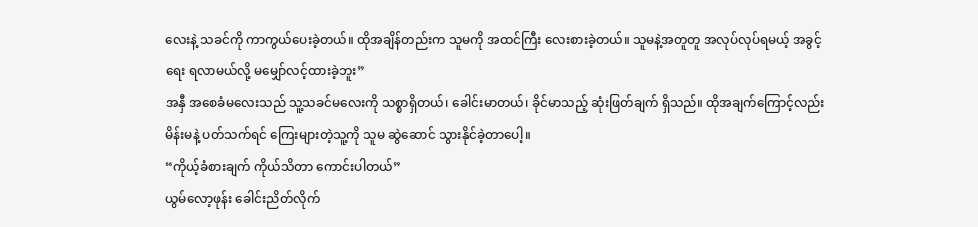လေးနဲ့ သခင်ကို ကာကွယ်ပေးခဲ့တယ်။ ထိုအချိန်တည်းက သူမကို အထင်ကြီး လေးစားခဲ့တယ်။ သူမနဲ့အတူတူ အလုပ်လုပ်ရမယ့် အခွင့်ရေး ရလာမယ်လို့ မမျှော်လင့်ထားခဲ့ဘူး”
အနှီ အစေခံမလေးသည် သူ့သခင်မလေးကို သစ္စာရှိတယ်၊ ခေါင်းမာတယ်၊ ခိုင်မာသည့် ဆုံးဖြတ်ချက် ရှိသည်။ ထိုအချက်ကြောင့်လည်း မိန်းမနဲ့ ပတ်သက်ရင် ကြေးများတဲ့သူ့ကို သူမ ဆွဲဆောင် သွားနိုင်ခဲ့တာပေါ့။
“ကိုယ့်ခံစားချက် ကိုယ်သိတာ ကောင်းပါတယ်”
ယွမ်လော့ဖုန်း ခေါင်းညိတ်လိုက်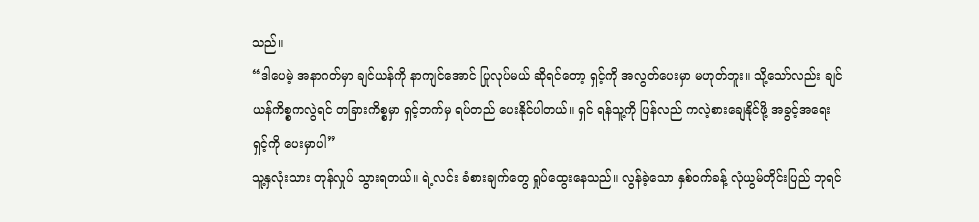သည်။
“ဒါပေမဲ့ အနာဂတ်မှာ ချင်ယန်ကို နာကျင်အောင် ပြုလုပ်မယ် ဆိုရင်တော့ ရှင့်ကို အလွတ်ပေးမှာ မဟုတ်ဘူး။ သို့သော်လည်း ချင်ယန်ကိစ္စကလွဲရင် တခြားကိစ္စမှာ ရှင့်ဘက်မှ ရပ်တည် ပေးနိုင်ပါတယ်။ ရှင် ရန်သူ့ကို ပြန်လည် ကလဲ့စားချေနိုင်ဖို့ အခွင့်အရေး ရှင့်ကို ပေးမှာပါ”
သူ့နှလုံးသား တုန်လှုပ် သွားရတယ်။ ရဲ့လင်း ခံစားချက်တွေ ရှုပ်ထွေးနေသည်။ လွန်ခဲ့သော နှစ်ဝက်ခန့် လုံယွမ်တိုင်းပြည် ဘုရင်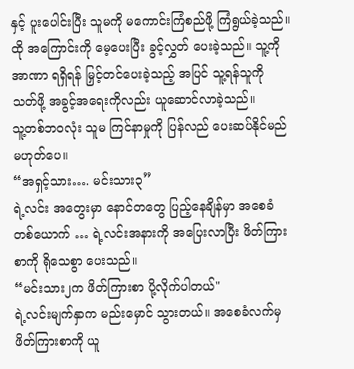နှင့် ပူးပေါင်းပြီး သူမကို မကောင်းကြံစည်ဖို့ ကြံရွယ်ခဲ့သည်။ ထို အကြောင်းကို မေ့ပေးပြီး ခွင့်လွှတ် ပေးခဲ့သည်။ သူ့ကို အာဏာ ရရှိရန် မြှင့်တင်ပေးခဲ့သည့် အပြင် သူ့ရန်သူကို သတ်ဖို့ အခွင့်အရေးကိုလည်း ယူဆောင်လာခဲ့သည်။
သူ့တစ်ဘဝလုံး သူမ ကြင်နာမှုကို ပြန်လည် ပေးဆပ်နိုင်မည် မဟုတ်ပေ။
“အရှင့်သား…. မင်းသား၃”
ရဲ့လင်း အတွေးမှာ နောင်တတွေ ပြည့်နေချိန်မှာ အစေခံတစ်ယောက် … ရဲ့လင်းအနားကို အပြေးလာပြီး ဖိတ်ကြားစာကို ရိုသေစွာ ပေးသည်။
“မင်းသား၂က ဖိတ်ကြားစာ ပို့လိုက်ပါတယ်"
ရဲ့လင်းမျက်နှာက မည်းမှောင် သွားတယ်။ အစေခံလက်မှ ဖိတ်ကြားစာကို ယူ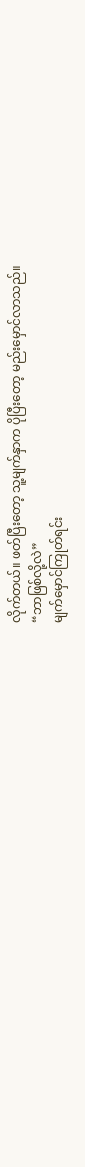လိုက်တယ်။ ဖတ်ပြီးတော့ သူ့မျက်နှာက ပိုပြီးတော့ မည်းမှောင်လာသည်။
“ဘာဖြစ်လို့လဲ”
မျက်မှောင်ကြုတ်ရင်း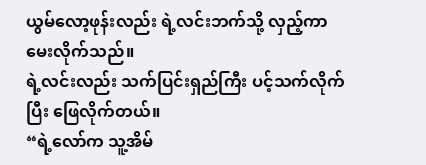ယွမ်လော့ဖုန်းလည်း ရဲ့လင်းဘက်သို့ လှည့်ကာ မေးလိုက်သည်။
ရဲ့လင်းလည်း သက်ပြင်းရှည်ကြီး ပင့်သက်လိုက်ပြီး ဖြေလိုက်တယ်။
“ရဲ့လော်က သူ့အိမ်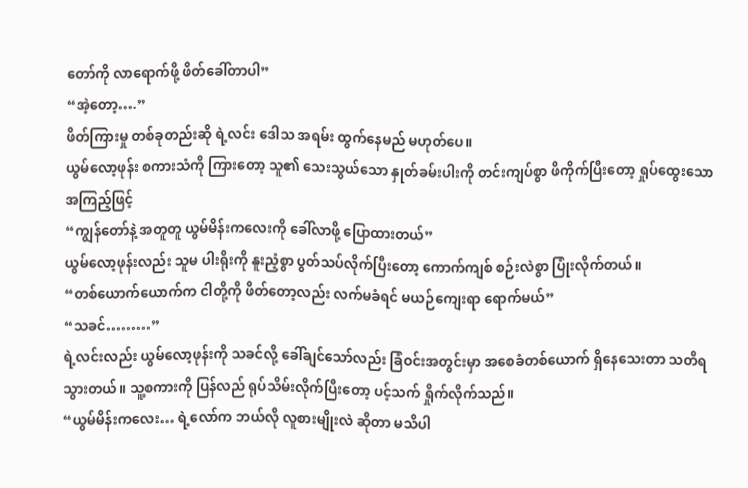တော်ကို လာရောက်ဖို့ ဖိတ်ခေါ်တာပါ”
“အဲ့တော့….”
ဖိတ်ကြားမှု တစ်ခုတည်းဆို ရဲ့လင်း ဒေါသ အရမ်း ထွက်နေမည် မဟုတ်ပေ။
ယွမ်လော့ဖုန်း စကားသံကို ကြားတော့ သူ၏ သေးသွယ်သော နှုတ်ခမ်းပါးကို တင်းကျပ်စွာ ဖိကိုက်ပြီးတော့ ရှုပ်ထွေးသော အကြည့်ဖြင့်
“ကျွန်တော်နဲ့ အတူတူ ယွမ်မိန်းကလေးကို ခေါ်လာဖို့ ပြောထားတယ်”
ယွမ်လော့ဖုန်းလည်း သူမ ပါးရိုးကို နူးညံ့စွာ ပွတ်သပ်လိုက်ပြီးတော့ ကောက်ကျစ် စဉ်းလဲစွာ ပြုံးလိုက်တယ်။
“တစ်ယောက်ယောက်က ငါတို့ကို ဖိတ်တော့လည်း လက်မခံရင် မယဉ်ကျေးရာ ရောက်မယ်”
“သခင်………”
ရဲ့လင်းလည်း ယွမ်လော့ဖုန်းကို သခင်လို့ ခေါ်ချင်သော်လည်း ခြံဝင်းအတွင်းမှာ အစေခံတစ်ယောက် ရှိနေသေးတာ သတိရသွားတယ်။ သူ့စကားကို ပြန်လည် ရုပ်သိမ်းလိုက်ပြီးတော့ ပင့်သက် ရှိုက်လိုက်သည်။
“ယွမ်မိန်းကလေး… ရဲ့လော်က ဘယ်လို လူစားမျိုးလဲ ဆိုတာ မသိပါ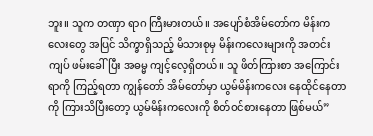ဘူး။ သူက တဏှာ ရာဂ ကြီးမားတယ်။ အပျော်စံအိမ်တော်က မိန်းကလေးတွေ အပြင် သိက္ခာရှိသည့် မိသားစုမှ မိန်းကလေးများကို အတင်းကျပ် ဖမ်းခေါ်ပြီး အဓမ္မ ကျင့်လေ့ရှိတယ်။ သူ ဖိတ်ကြားစာ အကြောင်းရာကို ကြည့်ရတာ ကျွန်တော် အိမ်တော်မှာ ယွမ်မိန်းကလေး နေထိုင်နေတာကို ကြားသိပြီးတော့ ယွမ်မိန်းကလေးကို စိတ်ဝင်စားနေတာ ဖြစ်မယ်”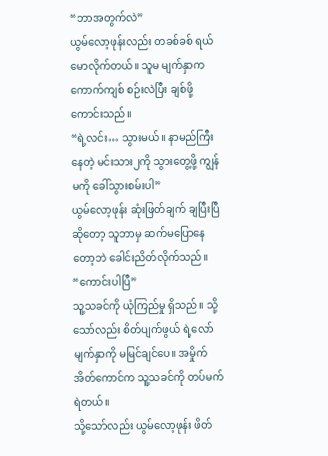“ဘာအတွက်လဲ”
ယွမ်လော့ဖုန်းလည်း တခစ်ခစ် ရယ်မောလိုက်တယ်။ သူမ မျက်နှာက ကောက်ကျစ် စဉ်းလဲပြီး ချစ်ဖို့ကောင်းသည်။
“ရဲ့လင်း… သွားမယ်။ နာမည်ကြီးနေတဲ့ မင်းသား၂ကို သွားတွေ့ဖို့ ကျွန်မကို ခေါ်သွားစမ်းပါ”
ယွမ်လော့ဖုန်း ဆုံးဖြတ်ချက် ချပြီးပြီဆိုတော့ သူဘာမှ ဆက်မပြောနေတော့ဘဲ ခေါင်းညိတ်လိုက်သည်။
“ကောင်းပါပြီ”
သူ့သခင်ကို ယုံကြည်မှု ရှိသည်။ သို့သော်လည်း စိတ်ပျက်ဖွယ် ရဲ့လော် မျက်နှာကို မမြင်ချင်ပေ။ အမှိုက်အိတ်ကောင်က သူ့သခင်ကို တပ်မက်ရဲတယ်။
သို့သော်လည်း ယွမ်လော့ဖုန်း ဖိတ်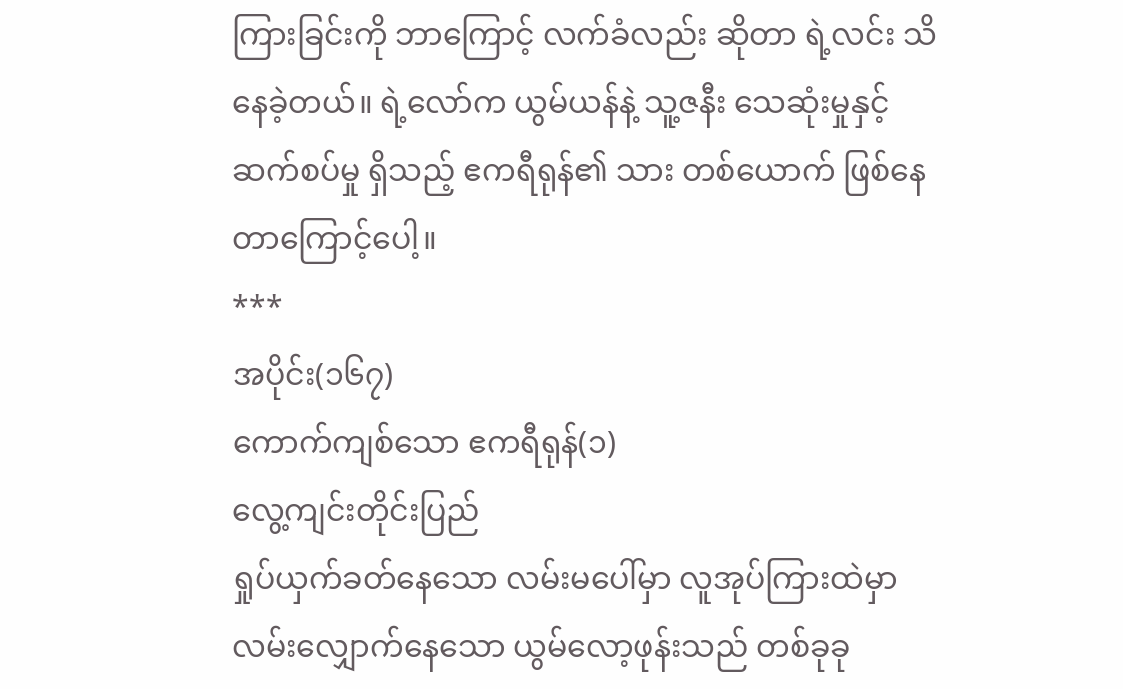ကြားခြင်းကို ဘာကြောင့် လက်ခံလည်း ဆိုတာ ရဲ့လင်း သိနေခဲ့တယ်။ ရဲ့လော်က ယွမ်ယန်နဲ့ သူ့ဇနီး သေဆုံးမှုနှင့် ဆက်စပ်မှု ရှိသည့် ဧကရီရုန်၏ သား တစ်ယောက် ဖြစ်နေတာကြောင့်ပေါ့။
***
အပိုင်း(၁၆၇)
ကောက်ကျစ်သော ဧကရီရုန်(၁)
လွေ့ကျင်းတိုင်းပြည်
ရှုပ်ယှက်ခတ်နေသော လမ်းမပေါ်မှာ လူအုပ်ကြားထဲမှာ လမ်းလျှောက်နေသော ယွမ်လော့ဖုန်းသည် တစ်ခုခု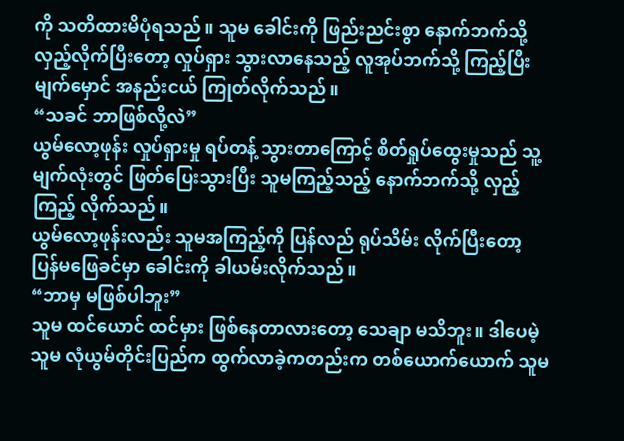ကို သတိထားမိပုံရသည်။ သူမ ခေါင်းကို ဖြည်းညင်းစွာ နောက်ဘက်သို့ လှည့်လိုက်ပြီးတော့ လှုပ်ရှား သွားလာနေသည့် လူအုပ်ဘက်သို့ ကြည့်ပြီး မျက်မှောင် အနည်းငယ် ကြုတ်လိုက်သည်။
“သခင် ဘာဖြစ်လို့လဲ”
ယွမ်လော့ဖုန်း လှုပ်ရှားမှု ရပ်တန့် သွားတာကြောင့် စိတ်ရှုပ်ထွေးမှုသည် သူ့မျက်လုံးတွင် ဖြတ်ပြေးသွားပြီး သူမကြည့်သည့် နောက်ဘက်သို့ လှည့်ကြည့် လိုက်သည်။
ယွမ်လော့ဖုန်းလည်း သူမအကြည့်ကို ပြန်လည် ရုပ်သိမ်း လိုက်ပြီးတော့ ပြန်မဖြေခင်မှာ ခေါင်းကို ခါယမ်းလိုက်သည်။
“ဘာမှ မဖြစ်ပါဘူး”
သူမ ထင်ယောင် ထင်မှား ဖြစ်နေတာလားတော့ သေချာ မသိဘူး။ ဒါပေမဲ့ သူမ လုံယွမ်တိုင်းပြည်က ထွက်လာခဲ့ကတည်းက တစ်ယောက်ယောက် သူမ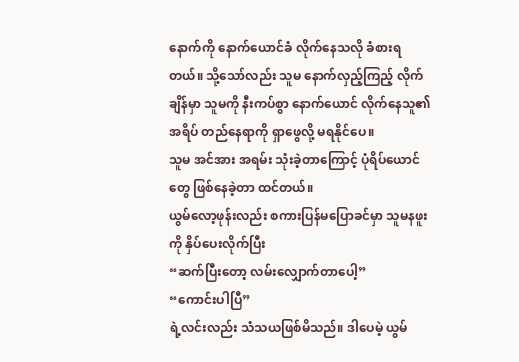နောက်ကို နောက်ယောင်ခံ လိုက်နေသလို ခံစားရတယ်။ သို့သော်လည်း သူမ နောက်လှည့်ကြည့် လိုက်ချိန်မှာ သူမကို နီးကပ်စွာ နောက်ယောင် လိုက်နေသူ၏ အရိပ် တည်နေရာကို ရှာဖွေလို့ မရနိုင်ပေ။
သူမ အင်အား အရမ်း သုံးခဲ့တာကြောင့် ပုံရိပ်ယောင်တွေ ဖြစ်နေခဲ့တာ ထင်တယ်။
ယွမ်လော့ဖုန်းလည်း စကားပြန်မပြောခင်မှာ သူမနဖူးကို နှိပ်ပေးလိုက်ပြီး
“ဆက်ပြီးတော့ လမ်းလျှောက်တာပေါ့”
“ကောင်းပါပြီ”
ရဲ့လင်းလည်း သံသယဖြစ်မိသည်။ ဒါပေမဲ့ ယွမ်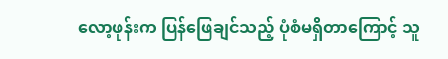လော့ဖုန်းက ပြန်ဖြေချင်သည့် ပုံစံမရှိတာကြောင့် သူ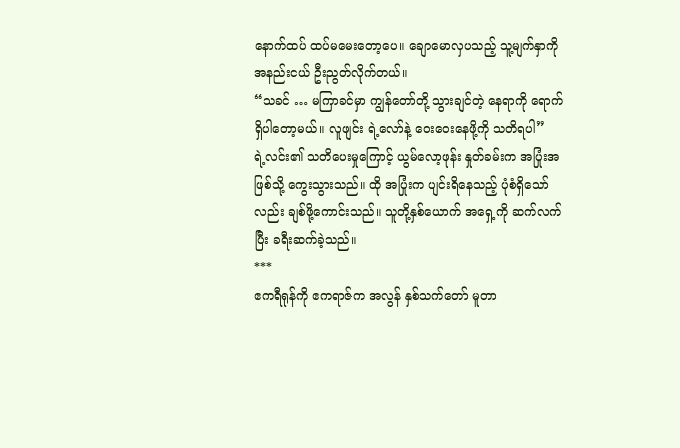နောက်ထပ် ထပ်မမေးတော့ပေ။ ချောမောလှပသည့် သူ့မျက်နှာကို အနည်းငယ် ဦးညွတ်လိုက်တယ်။
“သခင် … မကြာခင်မှာ ကျွန်တော်တို့ သွားချင်တဲ့ နေရာကို ရောက်ရှိပါတော့မယ်။ လူဖျင်း ရဲ့လော်နဲ့ ဝေးဝေးနေဖို့ကို သတိရပါ”
ရဲ့လင်း၏ သတိပေးမှုကြောင့် ယွမ်လော့ဖုန်း နှုတ်ခမ်းက အပြုံးအဖြစ်သို့ ကွေးသွားသည်။ ထို အပြုံးက ပျင်းရိနေသည့် ပုံစံရှိသော်လည်း ချစ်ဖို့ကောင်းသည်။ သူတို့နှစ်ယောက် အရှေ့ကို ဆက်လက်ပြီး ခရီးဆက်ခဲ့သည်။
***
ဧကရီရုန်ကို ဧကရာဇ်က အလွန် နှစ်သက်တော် မူတာ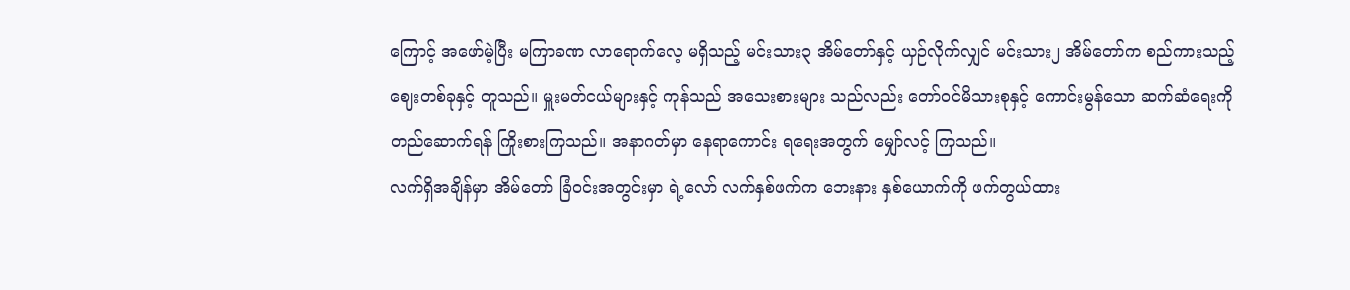ကြောင့် အဖော်မဲ့ပြီး မကြာခဏ လာရောက်လေ့ မရှိသည့် မင်းသား၃ အိမ်တော်နှင့် ယှဉ်လိုက်လျှင် မင်းသား၂ အိမ်တော်က စည်ကားသည့် ဈေးတစ်ခုနှင့် တူသည်။ မှူးမတ်ငယ်များနှင့် ကုန်သည် အသေးစားများ သည်လည်း တော်ဝင်မိသားစုနှင့် ကောင်းမွန်သော ဆက်ဆံရေးကို တည်ဆောက်ရန် ကြိုးစားကြသည်။ အနာဂတ်မှာ နေရာကောင်း ရရေးအတွက် မျှော်လင့် ကြသည်။
လက်ရှိအချိန်မှာ အိမ်တော် ခြံဝင်းအတွင်းမှာ ရဲ့လော် လက်နှစ်ဖက်က ဘေးနား နှစ်ယောက်ကို ဖက်တွယ်ထား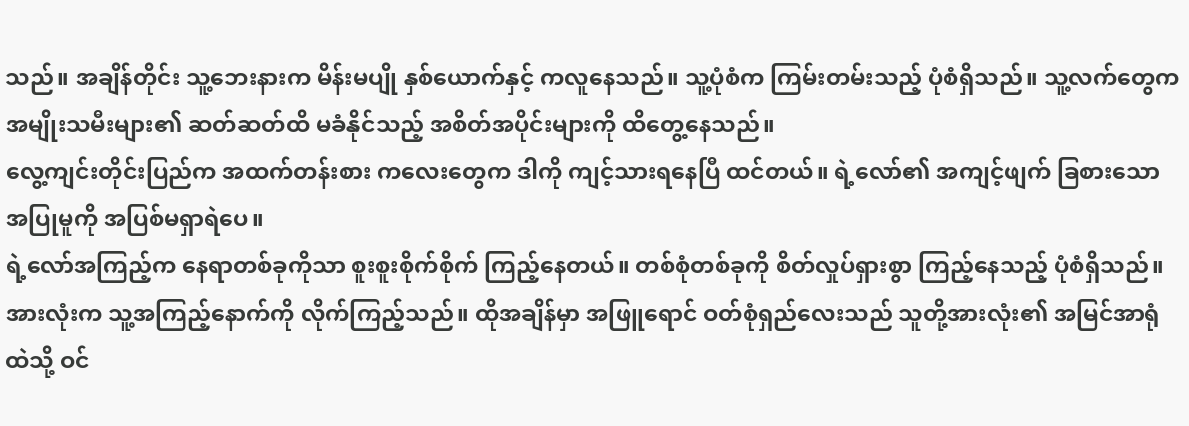သည်။ အချိန်တိုင်း သူ့ဘေးနားက မိန်းမပျို နှစ်ယောက်နှင့် ကလူနေသည်။ သူ့ပုံစံက ကြမ်းတမ်းသည့် ပုံစံရှိသည်။ သူ့လက်တွေက အမျိုးသမီးများ၏ ဆတ်ဆတ်ထိ မခံနိုင်သည့် အစိတ်အပိုင်းများကို ထိတွေ့နေသည်။
လွေ့ကျင်းတိုင်းပြည်က အထက်တန်းစား ကလေးတွေက ဒါကို ကျင့်သားရနေပြီ ထင်တယ်။ ရဲ့လော်၏ အကျင့်ဖျက် ခြစားသော အပြုမူကို အပြစ်မရှာရဲပေ။
ရဲ့လော်အကြည့်က နေရာတစ်ခုကိုသာ စူးစူးစိုက်စိုက် ကြည့်နေတယ်။ တစ်စုံတစ်ခုကို စိတ်လှုပ်ရှားစွာ ကြည့်နေသည့် ပုံစံရှိသည်။
အားလုံးက သူ့အကြည့်နောက်ကို လိုက်ကြည့်သည်။ ထိုအချိန်မှာ အဖြူရောင် ဝတ်စုံရှည်လေးသည် သူတို့အားလုံး၏ အမြင်အာရုံထဲသို့ ဝင်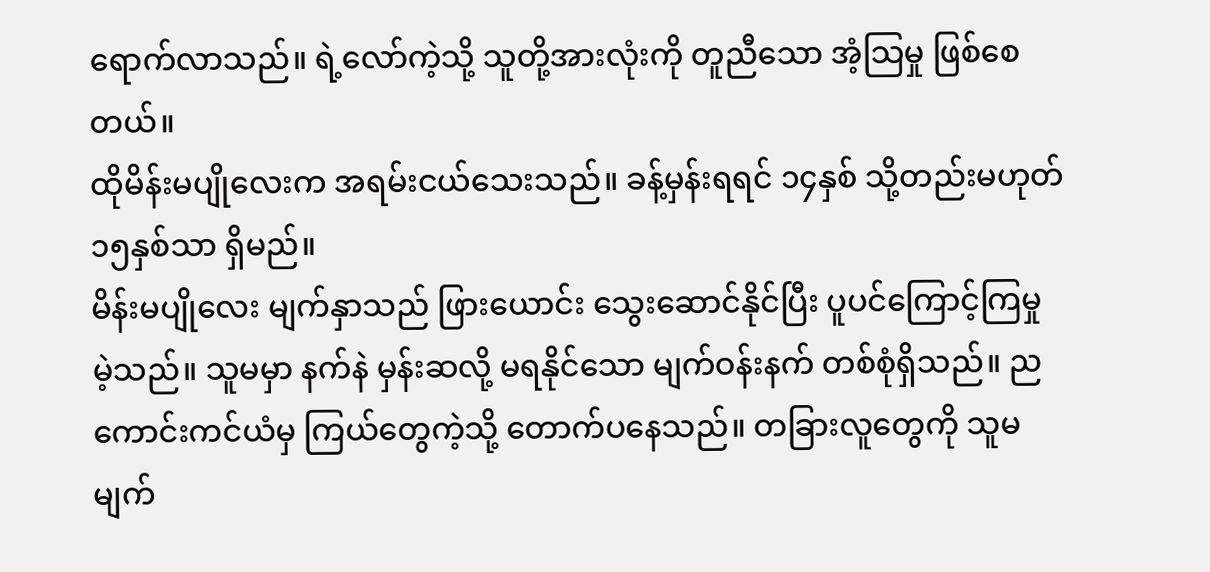ရောက်လာသည်။ ရဲ့လော်ကဲ့သို့ သူတို့အားလုံးကို တူညီသော အံ့သြမှု ဖြစ်စေတယ်။
ထိုမိန်းမပျိုလေးက အရမ်းငယ်သေးသည်။ ခန့်မှန်းရရင် ၁၄နှစ် သို့တည်းမဟုတ် ၁၅နှစ်သာ ရှိမည်။
မိန်းမပျိုလေး မျက်နှာသည် ဖြားယောင်း သွေးဆောင်နိုင်ပြီး ပူပင်ကြောင့်ကြမှု မဲ့သည်။ သူမမှာ နက်နဲ မှန်းဆလို့ မရနိုင်သော မျက်ဝန်းနက် တစ်စုံရှိသည်။ ညကောင်းကင်ယံမှ ကြယ်တွေကဲ့သို့ တောက်ပနေသည်။ တခြားလူတွေကို သူမမျက်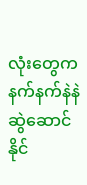လုံးတွေက နက်နက်နဲနဲ ဆွဲဆောင်နိုင်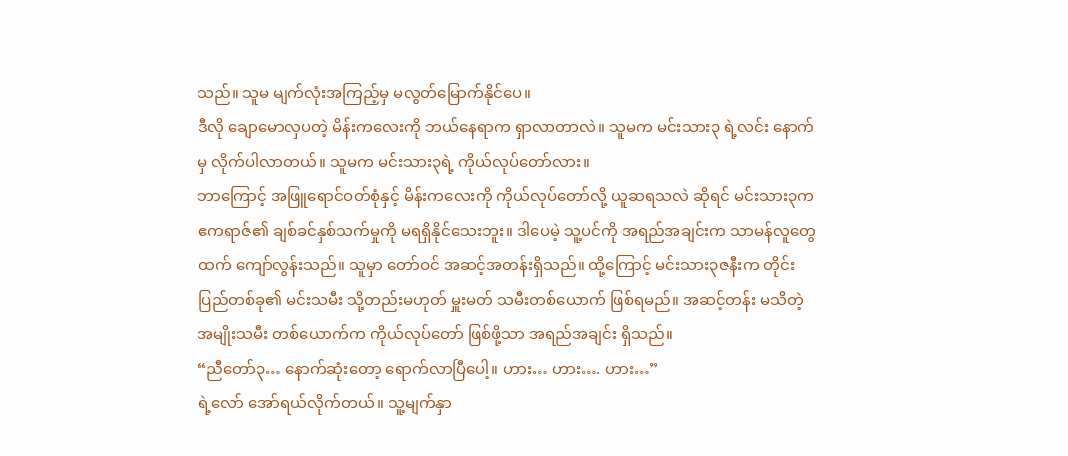သည်။ သူမ မျက်လုံးအကြည့်မှ မလွတ်မြောက်နိုင်ပေ။
ဒီလို ချောမောလှပတဲ့ မိန်းကလေးကို ဘယ်နေရာက ရှာလာတာလဲ။ သူမက မင်းသား၃ ရဲ့လင်း နောက်မှ လိုက်ပါလာတယ်။ သူမက မင်းသား၃ရဲ့ ကိုယ်လုပ်တော်လား။
ဘာကြောင့် အဖြူရောင်ဝတ်စုံနှင့် မိန်းကလေးကို ကိုယ်လုပ်တော်လို့ ယူဆရသလဲ ဆိုရင် မင်းသား၃က ဧကရာဇ်၏ ချစ်ခင်နှစ်သက်မှုကို မရရှိနိုင်သေးဘူး။ ဒါပေမဲ့ သူ့ပင်ကို အရည်အချင်းက သာမန်လူတွေထက် ကျော်လွန်းသည်။ သူမှာ တော်ဝင် အဆင့်အတန်းရှိသည်။ ထို့ကြောင့် မင်းသား၃ဇနီးက တိုင်းပြည်တစ်ခု၏ မင်းသမီး သို့တည်းမဟုတ် မှူးမတ် သမီးတစ်ယောက် ဖြစ်ရမည်။ အဆင့်တန်း မသိတဲ့ အမျိုးသမီး တစ်ယောက်က ကိုယ်လုပ်တော် ဖြစ်ဖို့သာ အရည်အချင်း ရှိသည်။
“ညီတော်၃… နောက်ဆုံးတော့ ရောက်လာပြီပေါ့။ ဟား… ဟား…. ဟား…”
ရဲ့လော် အော်ရယ်လိုက်တယ်။ သူ့မျက်နှာ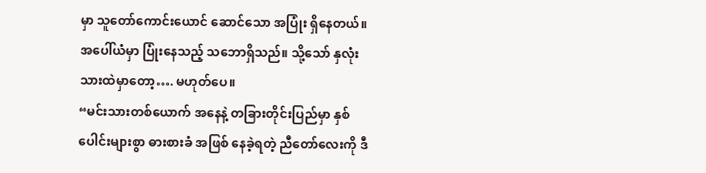မှာ သူတော်ကောင်းယောင် ဆောင်သော အပြုံး ရှိနေတယ်။ အပေါ်ယံမှာ ပြုံးနေသည့် သဘောရှိသည်။ သို့သော် နှလုံးသားထဲမှာတော့…. မဟုတ်ပေ။
“မင်းသားတစ်ယောက် အနေနဲ့ တခြားတိုင်းပြည်မှာ နှစ်ပေါင်းများစွာ ဓားစားခံ အဖြစ် နေခဲ့ရတဲ့ ညီတော်လေးကို ဒီ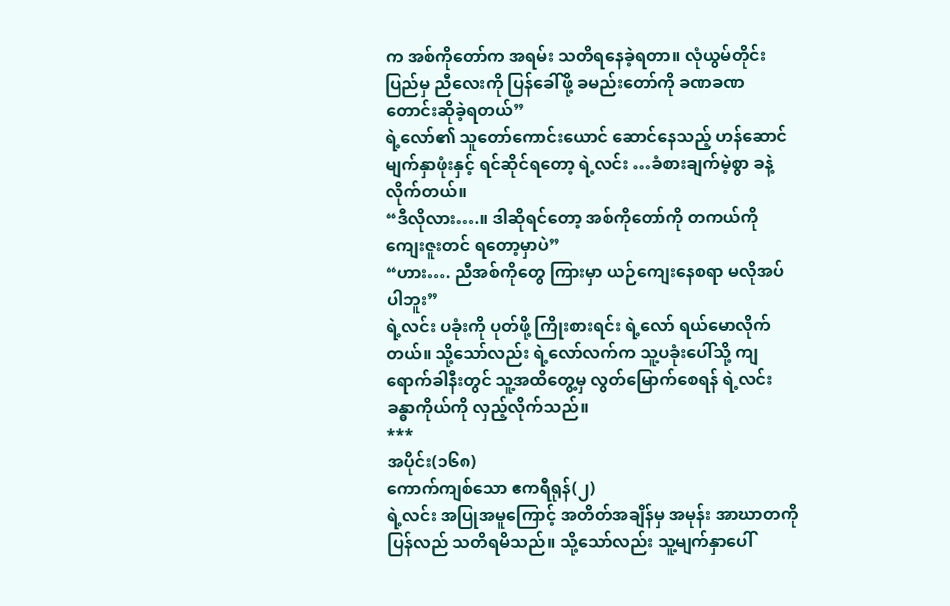က အစ်ကိုတော်က အရမ်း သတိရနေခဲ့ရတာ။ လုံယွမ်တိုင်းပြည်မှ ညီလေးကို ပြန်ခေါ်ဖို့ ခမည်းတော်ကို ခဏခဏ တောင်းဆိုခဲ့ရတယ်”
ရဲ့လော်၏ သူတော်ကောင်းယောင် ဆောင်နေသည့် ဟန်ဆောင် မျက်နှာဖုံးနှင့် ရင်ဆိုင်ရတော့ ရဲ့လင်း …ခံစားချက်မဲ့စွာ ခနဲ့လိုက်တယ်။
“ဒီလိုလား….။ ဒါဆိုရင်တော့ အစ်ကိုတော်ကို တကယ်ကို ကျေးဇူးတင် ရတော့မှာပဲ”
“ဟား…. ညီအစ်ကိုတွေ ကြားမှာ ယဉ်ကျေးနေစရာ မလိုအပ်ပါဘူး”
ရဲ့လင်း ပခုံးကို ပုတ်ဖို့ ကြိုးစားရင်း ရဲ့လော် ရယ်မောလိုက်တယ်။ သို့သော်လည်း ရဲ့လော်လက်က သူ့ပခုံးပေါ်သို့ ကျရောက်ခါနီးတွင် သူ့အထိတွေ့မှ လွတ်မြောက်စေရန် ရဲ့လင်း ခန္ဓာကိုယ်ကို လှည့်လိုက်သည်။
***
အပိုင်း(၁၆၈)
ကောက်ကျစ်သော ဧကရီရုန်(၂)
ရဲ့လင်း အပြုအမူကြောင့် အတိတ်အချိန်မှ အမုန်း အာဃာတကို ပြန်လည် သတိရမိသည်။ သို့သော်လည်း သူ့မျက်နှာပေါ်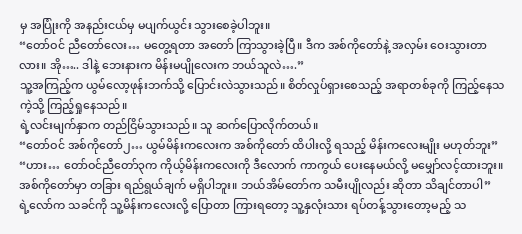မှ အပြုံးကို အနည်းငယ်မှ မပျက်ယွင်း သွားစေခဲ့ပါဘူး။
“တော်ဝင် ညီတော်လေး… မတွေ့ရတာ အတော် ကြာသွားခဲ့ပြီ။ ဒီက အစ်ကိုတော်နဲ့ အလှမ်း ဝေးသွားတာလား။ အို….. ဒါနဲ့ ဘေးနားက မိန်းမပျိုလေးက ဘယ်သူလဲ….”
သူ့အကြည့်က ယွမ်လော့ဖုန်းဘက်သို့ ပြောင်းလဲသွားသည်။ စိတ်လှုပ်ရှားစေသည့် အရာတစ်ခုကို ကြည့်နေသကဲ့သို့ ကြည့်ရှုနေသည်။
ရဲ့လင်းမျက်နှာက တည်ငြိမ်သွားသည်။ သူ ဆက်ပြောလိုက်တယ်။
“တော်ဝင် အစ်ကိုတော်၂… ယွမ်မိန်းကလေးက အစ်ကိုတော် ထိပါးလို့ ရသည့် မိန်းကလေးမျိုး မဟုတ်ဘူး”
“ဟား… တော်ဝင်ညီတော်၃က ကိုယ့်မိန်းကလေးကို ဒီလောက် ကာကွယ် ပေးနေမယ်လို့ မမျှော်လင့်ထားဘူး။ အစ်ကိုတော်မှာ တခြား ရည်ရွယ်ချက် မရှိပါဘူး။ ဘယ်အိမ်တော်က သမီးပျိုလည်း ဆိုတာ သိချင်တာပါ”
ရဲ့လော်က သခင်ကို သူ့မိန်းကလေးလို့ ပြောတာ ကြားရတော့ သူ့နှလုံးသား ရပ်တန့်သွားတော့မည့် သ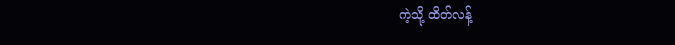ကဲ့သို့ ထိတ်လန့်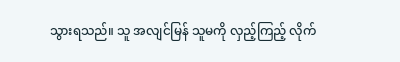သွားရသည်။ သူ အလျင်မြန် သူမကို လှည့်ကြည့် လိုက်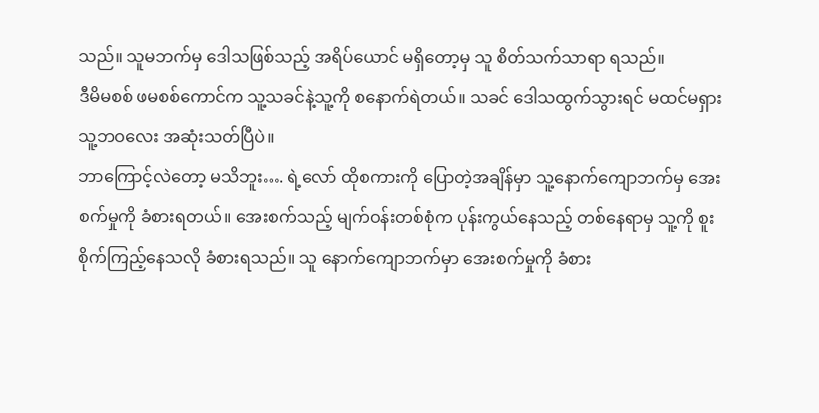သည်။ သူမဘက်မှ ဒေါသဖြစ်သည့် အရိပ်ယောင် မရှိတော့မှ သူ စိတ်သက်သာရာ ရသည်။
ဒီမိမစစ် ဖမစစ်ကောင်က သူ့သခင်နဲ့သူ့ကို စနောက်ရဲတယ်။ သခင် ဒေါသထွက်သွားရင် မထင်မရှား သူ့ဘဝလေး အဆုံးသတ်ပြီပဲ။
ဘာကြောင့်လဲတော့ မသိဘူး…. ရဲ့လော် ထိုစကားကို ပြောတဲ့အချိန်မှာ သူ့နောက်ကျောဘက်မှ အေးစက်မှုကို ခံစားရတယ်။ အေးစက်သည့် မျက်ဝန်းတစ်စုံက ပုန်းကွယ်နေသည့် တစ်နေရာမှ သူ့ကို စူးစိုက်ကြည့်နေသလို ခံစားရသည်။ သူ နောက်ကျောဘက်မှာ အေးစက်မှုကို ခံစား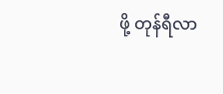ဖို့ တုန်ရီလာ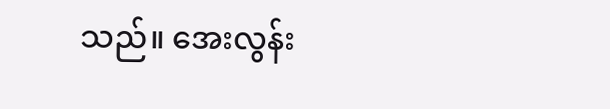သည်။ အေးလွန်း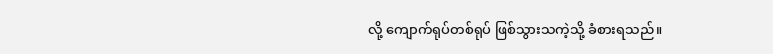လို့ ကျောက်ရုပ်တစ်ရုပ် ဖြစ်သွားသကဲ့သို့ ခံစားရသည်။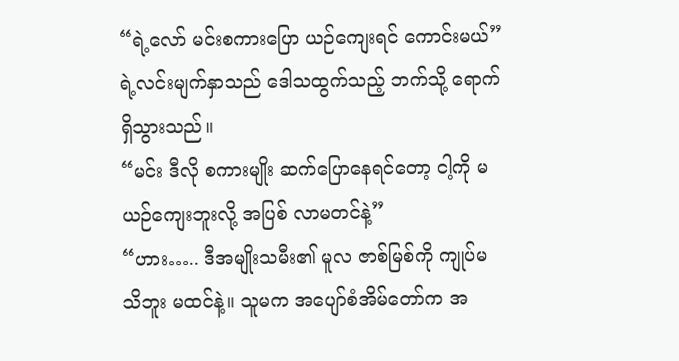“ရဲ့လော် မင်းစကားပြော ယဉ်ကျေးရင် ကောင်းမယ်”
ရဲ့လင်းမျက်နှာသည် ဒေါသထွက်သည့် ဘက်သို့ ရောက်ရှိသွားသည်။
“မင်း ဒီလို စကားမျိုး ဆက်ပြောနေရင်တော့ ငါ့ကို မယဉ်ကျေးဘူးလို့ အပြစ် လာမတင်နဲ့”
“ဟား….. ဒီအမျိုးသမီး၏ မူလ ဇာစ်မြစ်ကို ကျုပ်မသိဘူး မထင်နဲ့။ သူမက အပျော်စံအိမ်တော်က အ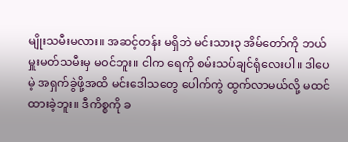မျိုးသမီးမလား။ အဆင့်တန်း မရှိဘဲ မင်းသား၃ အိမ်တော်ကို ဘယ်မှူးမတ်သမီးမှ မဝင်ဘူး။ ငါက ရေကို စမ်းသပ်ချင်ရုံလေးပါ။ ဒါပေမဲ့ အရှက်ခွဲဖို့အထိ မင်းဒေါသတွေ ပေါက်ကွဲ ထွက်လာမယ်လို့ မထင်ထားခဲ့ဘူး။ ဒီကိစ္စကို ခ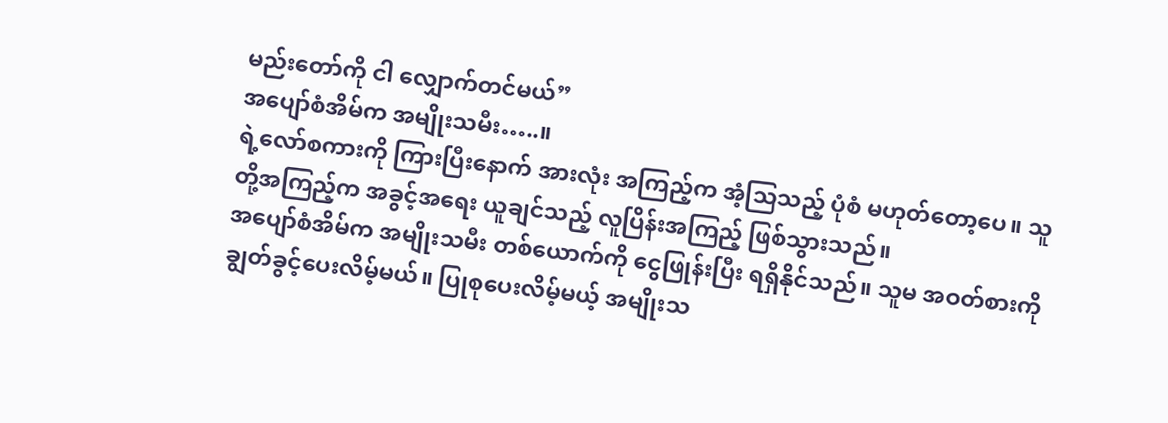မည်းတော်ကို ငါ လျှောက်တင်မယ်”
အပျော်စံအိမ်က အမျိုးသမီး…..။
ရဲ့လော်စကားကို ကြားပြီးနောက် အားလုံး အကြည့်က အံ့သြသည့် ပုံစံ မဟုတ်တော့ပေ။ သူတို့အကြည့်က အခွင့်အရေး ယူချင်သည့် လူပြိန်းအကြည့် ဖြစ်သွားသည်။
အပျော်စံအိမ်က အမျိုးသမီး တစ်ယောက်ကို ငွေဖြုန်းပြီး ရရှိနိုင်သည်။ သူမ အဝတ်စားကို ချွတ်ခွင့်ပေးလိမ့်မယ်။ ပြုစုပေးလိမ့်မယ့် အမျိုးသ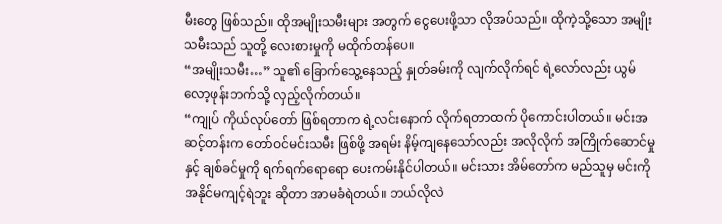မီးတွေ ဖြစ်သည်။ ထိုအမျိုးသမီးများ အတွက် ငွေပေးဖို့သာ လိုအပ်သည်။ ထိုကဲ့သို့သော အမျိုးသမီးသည် သူတို့ လေးစားမှုကို မထိုက်တန်ပေ။
“အမျိုးသမီး…” သူ၏ ခြောက်သွေ့နေသည့် နှုတ်ခမ်းကို လျက်လိုက်ရင် ရဲ့လော်လည်း ယွမ်လော့ဖုန်းဘက်သို့ လှည့်လိုက်တယ်။
“ကျုပ် ကိုယ်လုပ်တော် ဖြစ်ရတာက ရဲ့လင်းနောက် လိုက်ရတာထက် ပိုကောင်းပါတယ်။ မင်းအဆင့်တန်းက တော်ဝင်မင်းသမီး ဖြစ်ဖို့ အရမ်း နိမ့်ကျနေသော်လည်း အလိုလိုက် အကြိုက်ဆောင်မှုနှင့် ချစ်ခင်မှုကို ရက်ရက်ရောရော ပေးကမ်းနိုင်ပါတယ်။ မင်းသား အိမ်တော်က မည်သူမှ မင်းကို အနိုင်မကျင့်ရဲဘူး ဆိုတာ အာမခံရဲတယ်။ ဘယ်လိုလဲ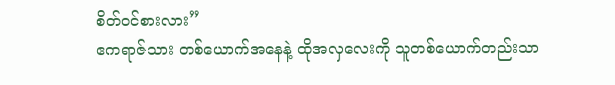စိတ်ဝင်စားလား”
ဧကရာဇ်သား တစ်ယောက်အနေနဲ့ ထိုအလှလေးကို သူတစ်ယောက်တည်းသာ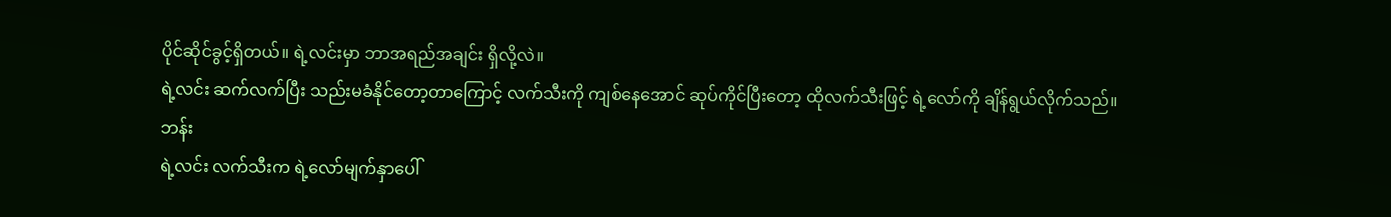ပိုင်ဆိုင်ခွင့်ရှိတယ်။ ရဲ့လင်းမှာ ဘာအရည်အချင်း ရှိလို့လဲ။
ရဲ့လင်း ဆက်လက်ပြီး သည်းမခံနိုင်တော့တာကြောင့် လက်သီးကို ကျစ်နေအောင် ဆုပ်ကိုင်ပြီးတော့ ထိုလက်သီးဖြင့် ရဲ့လော်ကို ချိန်ရွယ်လိုက်သည်။
ဘန်း
ရဲ့လင်း လက်သီးက ရဲ့လော်မျက်နှာပေါ်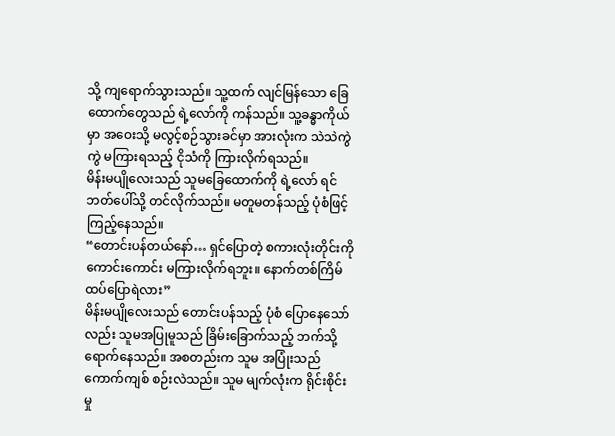သို့ ကျရောက်သွားသည်။ သူ့ထက် လျင်မြန်သော ခြေထောက်တွေသည် ရဲ့လော်ကို ကန်သည်။ သူ့ခန္ဓာကိုယ်မှာ အဝေးသို့ မလွင့်စဉ်သွားခင်မှာ အားလုံးက သဲသဲကွဲကွဲ မကြားရသည့် ငိုသံကို ကြားလိုက်ရသည်။
မိန်းမပျိုလေးသည် သူမခြေထောက်ကို ရဲ့လော် ရင်ဘတ်ပေါ်သို့ တင်လိုက်သည်။ မတူမတန်သည့် ပုံစံဖြင့် ကြည့်နေသည်။
“တောင်းပန်တယ်နော်… ရှင်ပြောတဲ့ စကားလုံးတိုင်းကို ကောင်းကောင်း မကြားလိုက်ရဘူး။ နောက်တစ်ကြိမ် ထပ်ပြောရဲလား”
မိန်းမပျိုလေးသည် တောင်းပန်သည့် ပုံစံ ပြောနေသော်လည်း သူမအပြုမူသည် ခြိမ်းခြောက်သည့် ဘက်သို့ ရောက်နေသည်။ အစတည်းက သူမ အပြုံးသည် ကောက်ကျစ် စဉ်းလဲသည်။ သူမ မျက်လုံးက ရိုင်းစိုင်းမှု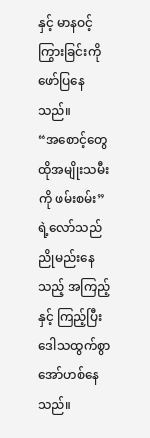နှင့် မာနဝင့်ကြွားခြင်းကို ဖော်ပြနေသည်။
“အစောင့်တွေ ထိုအမျိုးသမီးကို ဖမ်းစမ်း”
ရဲ့လော်သည် ညိုမည်းနေသည့် အကြည့်နှင့် ကြည့်ပြီး ဒေါသထွက်စွာ အော်ဟစ်နေသည်။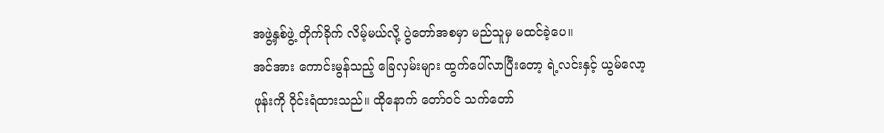အဖွဲ့နှစ်ဖွဲ့ တိုက်ခိုက် လိမ့်မယ်လို့ ပွဲတော်အစမှာ မည်သူမှ မထင်ခဲ့ပေ။
အင်အား ကောင်းမွန်သည့် ခြေလှမ်းများ ထွက်ပေါ်လာပြီးတော့ ရဲ့လင်းနှင့် ယွမ်လော့ဖုန်းကို ဝိုင်းရံထားသည်။ ထိုနောက် တော်ဝင် သက်တော်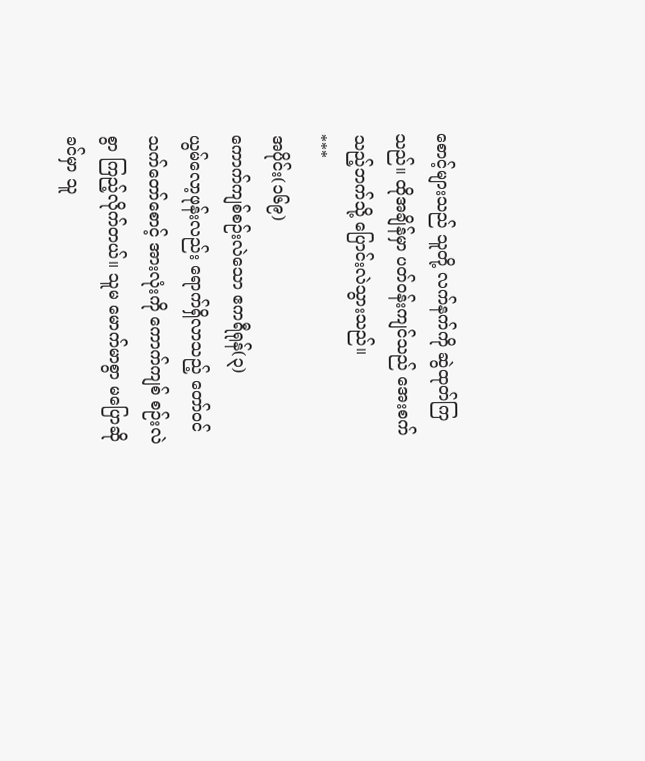စောင့်များသည် သူတို့ လက်နက်ကို ဆွဲထုတ်ကြသည်။ ထိုအချိန်မှာ ပတ်ဝန်းကျင်သည် အေးစက်သည့်ဘက်သို့ ပြောင်းလဲသွားသည်။
***
အပိုင်း(၁၆၉)
ကောက်ကျစ်စဉ်းလဲသော ဧကရီရုန်(၃)
ယွမ်လော့ဖုန်းလည်း ရောက်ရှိလာသည့် တော်ဝင် သက်တော်စောင့် အားလုံးကို ကောက်ကျစ် စဉ်းလဲစွာ ကြည့်လိုက်တယ်။ သူမ မောက်မာစွာ မပြောဆိုခင်မှာ သူ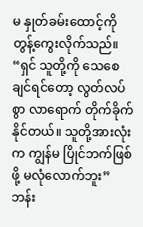မ နှုတ်ခမ်းထောင့်ကို တွန့်ကွေးလိုက်သည်။
“ရှင် သူတို့ကို သေစေချင်ရင်တော့ လွတ်လပ်စွာ လာရောက် တိုက်ခိုက်နိုင်တယ်။ သူတို့အားလုံးက ကျွန်မ ပြိုင်ဘက်ဖြစ်ဖို့ မလုံလောက်ဘူး”
ဘန်း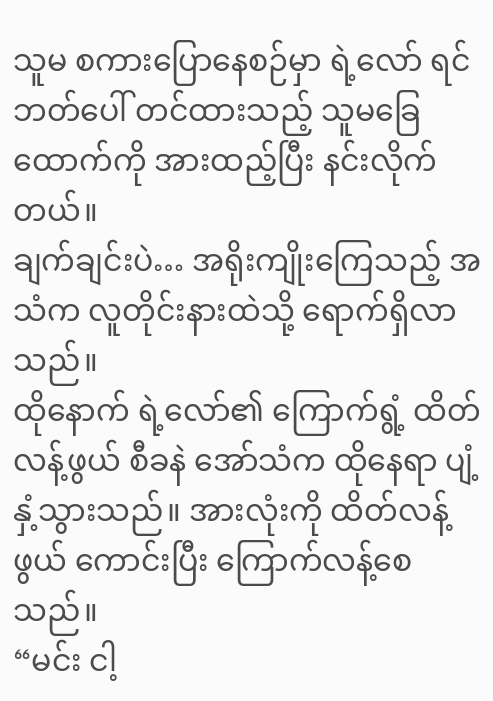သူမ စကားပြောနေစဉ်မှာ ရဲ့လော် ရင်ဘတ်ပေါ် တင်ထားသည့် သူမခြေထောက်ကို အားထည့်ပြီး နင်းလိုက်တယ်။
ချက်ချင်းပဲ… အရိုးကျိုးကြေသည့် အသံက လူတိုင်းနားထဲသို့ ရောက်ရှိလာသည်။
ထိုနောက် ရဲ့လော်၏ ကြောက်ရွံ့ ထိတ်လန့်ဖွယ် စီခနဲ အော်သံက ထိုနေရာ ပျံ့နှံ့သွားသည်။ အားလုံးကို ထိတ်လန့်ဖွယ် ကောင်းပြီး ကြောက်လန့်စေသည်။
“မင်း ငါ့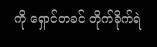ကို ရှောင်တခင် တိုက်ခိုက်ရဲ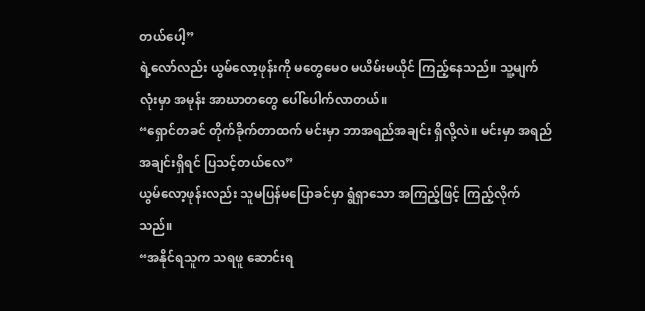တယ်ပေါ့”
ရဲ့လော်လည်း ယွမ်လော့ဖုန်းကို မတွေမေဝ မယိမ်းမယိုင် ကြည့်နေသည်။ သူ့မျက်လုံးမှာ အမုန်း အာဃာတတွေ ပေါ်ပေါက်လာတယ်။
“ရှောင်တခင် တိုက်ခိုက်တာထက် မင်းမှာ ဘာအရည်အချင်း ရှိလို့လဲ။ မင်းမှာ အရည်အချင်းရှိရင် ပြသင့်တယ်လေ”
ယွမ်လော့ဖုန်းလည်း သူမပြန်မပြောခင်မှာ ရွံရှာသော အကြည့်ဖြင့် ကြည့်လိုက်သည်။
“အနိုင်ရသူက သရဖူ ဆောင်းရ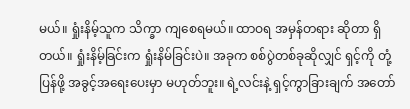မယ်။ ရှုံးနိမ့်သူက သိက္ခာ ကျစေရမယ်။ ထာဝရ အမှန်တရား ဆိုတာ ရှိတယ်။ ရှုံးနိမ့်ခြင်းက ရှုံးနိမ်ခြင်းပဲ။ အခုက စစ်ပွဲတစ်ခုဆိုလျှင် ရှင့်ကို တုံ့ပြန်ဖို့ အခွင့်အရေးပေးမှာ မဟုတ်ဘူး။ ရဲ့လင်းနဲ့ ရှင့်ကွာခြားချက် အတော်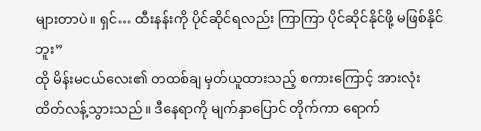များတာပဲ။ ရှင်… ထီးနန်းကို ပိုင်ဆိုင်ရလည်း ကြာကြာ ပိုင်ဆိုင်နိုင်ဖို့ မဖြစ်နိုင်ဘူး”
ထို မိန်းမငယ်လေး၏ တထစ်ချ မှတ်ယူထားသည့် စကားကြောင့် အားလုံး ထိတ်လန့်သွားသည်။ ဒီနေရာကို မျက်နှာပြောင် တိုက်ကာ ရောက်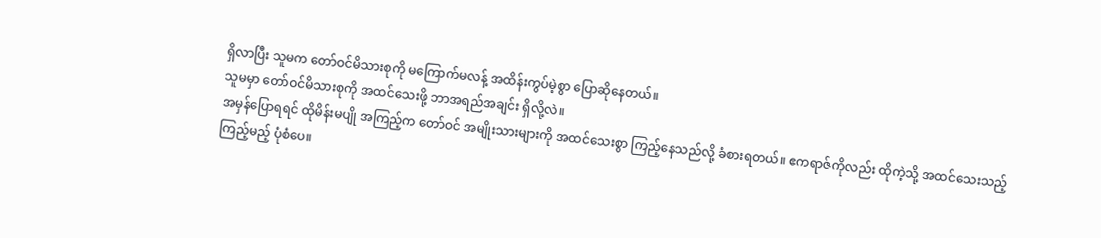ရှိလာပြီး သူမက တော်ဝင်မိသားစုကို မကြောက်မလန့် အထိန်းကွပ်မဲ့စွာ ပြောဆိုနေတယ်။
သူမမှာ တော်ဝင်မိသားစုကို အထင်သေးဖို့ ဘာအရည်အချင်း ရှိလို့လဲ။
အမှန်ပြောရရင် ထိုမိန်းမပျို အကြည့်က တော်ဝင် အမျိုးသားများကို အထင်သေးစွာ ကြည့်နေသည်လို့ ခံစားရတယ်။ ဧကရာဇ်ကိုလည်း ထိုကဲ့သို့ အထင်သေးသည့် ကြည့်မည့် ပုံစံပေ။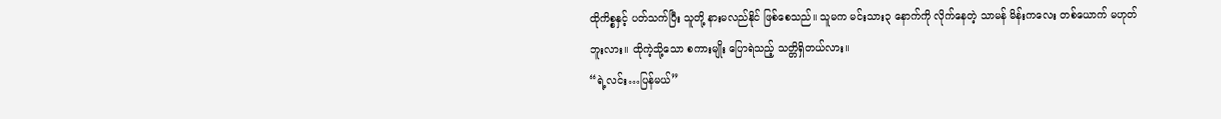ထိုကိစ္စနှင့် ပတ်သက်ပြီး သူတို့ နားမလည်နိုင် ဖြစ်စေသည်။ သူမက မင်းသား၃ နောက်ကို လိုက်နေတဲ့ သာမန် မိန်းကလေး တစ်ယောက် မဟုတ်ဘူးလား။ ထိုကဲ့သို့သော စကားမျိုး ပြောရဲသည့် သတ္တိရှိတယ်လား။
“ရဲ့လင်း…ပြန်မယ်”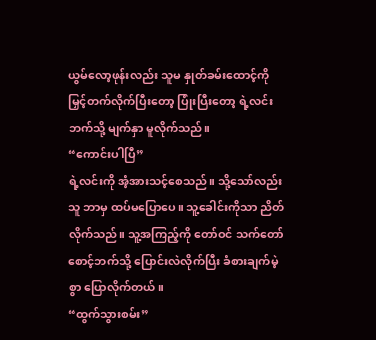ယွမ်လော့ဖုန်းလည်း သူမ နှုတ်ခမ်းထောင့်ကို မြှင့်တက်လိုက်ပြီးတော့ ပြုံးပြီးတော့ ရဲ့လင်းဘက်သို့ မျက်နှာ မူလိုက်သည်။
“ကောင်းပါပြီ”
ရဲ့လင်းကို အံ့အားသင့်စေသည်။ သို့သော်လည်း သူ ဘာမှ ထပ်မပြောပေ။ သူ့ခေါင်းကိုသာ ညိတ်လိုက်သည်။ သူ့အကြည့်ကို တော်ဝင် သက်တော်စောင့်ဘက်သို့ ပြောင်းလဲလိုက်ပြီး ခံစားချက်မဲ့စွာ ပြောလိုက်တယ်။
“ထွက်သွားစမ်း”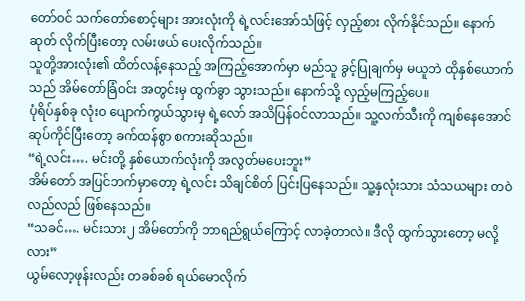တော်ဝင် သက်တော်စောင့်များ အားလုံးကို ရဲ့လင်းအော်သံဖြင့် လှည့်စား လိုက်နိုင်သည်။ နောက်ဆုတ် လိုက်ပြီးတော့ လမ်းဖယ် ပေးလိုက်သည်။
သူတို့အားလုံး၏ ထိတ်လန့်နေသည့် အကြည့်အောက်မှာ မည်သူ ခွင့်ပြုချက်မှ မယူဘဲ ထိုနှစ်ယောက်သည် အိမ်တော်ခြံဝင်း အတွင်းမှ ထွက်ခွာ သွားသည်။ နောက်သို့ လှည့်မကြည့်ပေ။
ပုံရိပ်နှစ်ခု လုံးဝ ပျောက်ကွယ်သွားမှ ရဲ့လော် အသိပြန်ဝင်လာသည်။ သူ့လက်သီးကို ကျစ်နေအောင် ဆုပ်ကိုင်ပြီးတော့ ခက်ထန်စွာ စကားဆိုသည်။
“ရဲ့လင်း…. မင်းတို့ နှစ်ယောက်လုံးကို အလွတ်မပေးဘူး”
အိမ်တော် အပြင်ဘက်မှာတော့ ရဲ့လင်း သိချင်စိတ် ပြင်းပြနေသည်။ သူ့နှလုံးသား သံသယများ တဝဲလည်လည် ဖြစ်နေသည်။
“သခင်…. မင်းသား၂ အိမ်တော်ကို ဘာရည်ရွယ်ကြောင့် လာခဲ့တာလဲ။ ဒီလို ထွက်သွားတော့ မလို့လား”
ယွမ်လော့ဖုန်းလည်း တခစ်ခစ် ရယ်မောလိုက်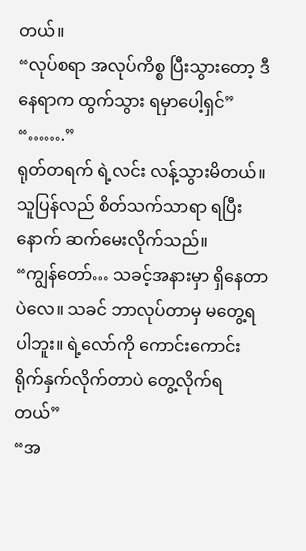တယ်။
“လုပ်စရာ အလုပ်ကိစ္စ ပြီးသွားတော့ ဒီနေရာက ထွက်သွား ရမှာပေါ့ရှင်”
“…….”
ရုတ်တရက် ရဲ့လင်း လန့်သွားမိတယ်။ သူပြန်လည် စိတ်သက်သာရာ ရပြီးနောက် ဆက်မေးလိုက်သည်။
“ကျွန်တော်… သခင့်အနားမှာ ရှိနေတာပဲလေ။ သခင် ဘာလုပ်တာမှ မတွေ့ရပါဘူး။ ရဲ့လော်ကို ကောင်းကောင်း ရိုက်နှက်လိုက်တာပဲ တွေ့လိုက်ရတယ်”
“အ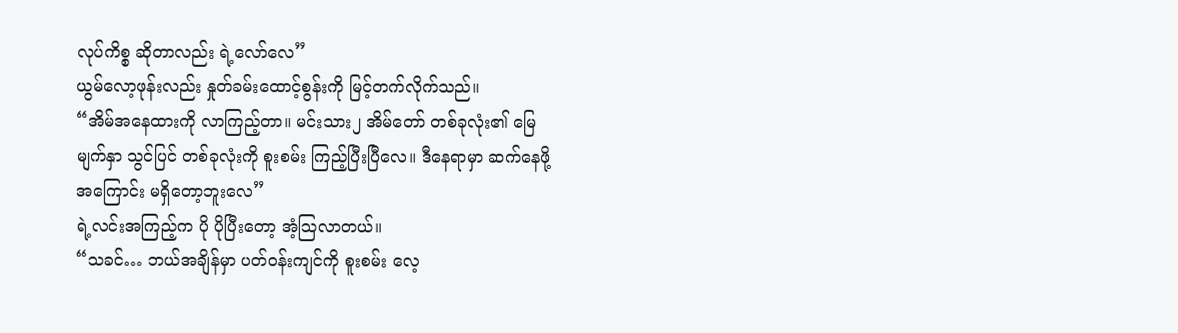လုပ်ကိစ္စ ဆိုတာလည်း ရဲ့လော်လေ”
ယွမ်လော့ဖုန်းလည်း နှုတ်ခမ်းထောင့်စွန်းကို မြင့်တက်လိုက်သည်။
“အိမ်အနေထားကို လာကြည့်တာ။ မင်းသား၂ အိမ်တော် တစ်ခုလုံး၏ မြေမျက်နှာ သွင်ပြင် တစ်ခုလုံးကို စူးစမ်း ကြည့်ပြီးပြီလေ။ ဒီနေရာမှာ ဆက်နေဖို့ အကြောင်း မရှိတော့ဘူးလေ”
ရဲ့လင်းအကြည့်က ပို ပိုပြီးတော့ အံ့သြလာတယ်။
“သခင်… ဘယ်အချိန်မှာ ပတ်ဝန်းကျင်ကို စူးစမ်း လေ့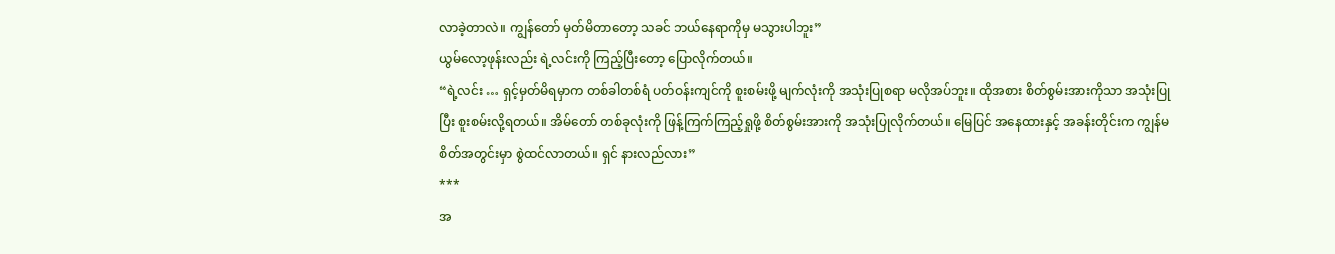လာခဲ့တာလဲ။ ကျွန်တော် မှတ်မိတာတော့ သခင် ဘယ်နေရာကိုမှ မသွားပါဘူး”
ယွမ်လော့ဖုန်းလည်း ရဲ့လင်းကို ကြည့်ပြီးတော့ ပြောလိုက်တယ်။
“ရဲ့လင်း … ရှင့်မှတ်မိရမှာက တစ်ခါတစ်ရံ ပတ်ဝန်းကျင်ကို စူးစမ်းဖို့ မျက်လုံးကို အသုံးပြုစရာ မလိုအပ်ဘူး။ ထိုအစား စိတ်စွမ်းအားကိုသာ အသုံးပြုပြီး စူးစမ်းလို့ရတယ်။ အိမ်တော် တစ်ခုလုံးကို ဖြန့်ကြက်ကြည့်ရှုဖို့ စိတ်စွမ်းအားကို အသုံးပြုလိုက်တယ်။ မြေပြင် အနေထားနှင့် အခန်းတိုင်းက ကျွန်မ စိတ်အတွင်းမှာ စွဲထင်လာတယ်။ ရှင် နားလည်လား”
***
အ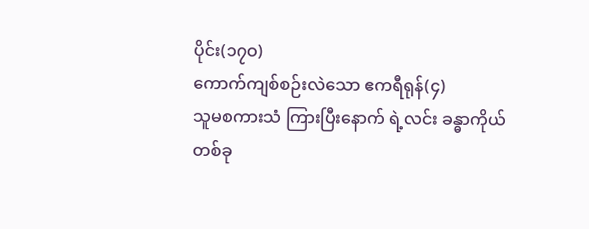ပိုင်း(၁၇ဝ)
ကောက်ကျစ်စဉ်းလဲသော ဧကရီရုန်(၄)
သူမစကားသံ ကြားပြီးနောက် ရဲ့လင်း ခန္ဓာကိုယ် တစ်ခု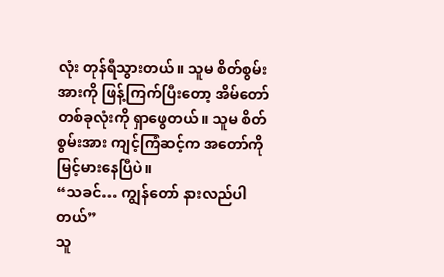လုံး တုန်ရီသွားတယ်။ သူမ စိတ်စွမ်းအားကို ဖြန့်ကြက်ပြီးတော့ အိမ်တော် တစ်ခုလုံးကို ရှာဖွေတယ်။ သူမ စိတ်စွမ်းအား ကျင့်ကြံဆင့်က အတော်ကို မြင့်မားနေပြီပဲ။
“သခင်… ကျွန်တော် နားလည်ပါတယ်”
သူ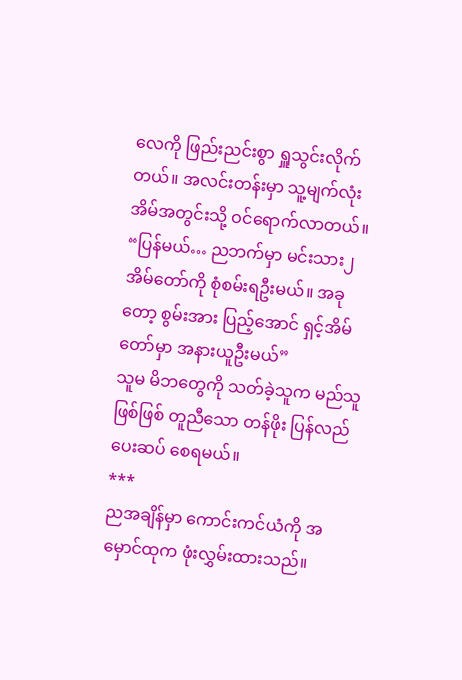လေကို ဖြည်းညင်းစွာ ရှူသွင်းလိုက်တယ်။ အလင်းတန်းမှာ သူ့မျက်လုံး အိမ်အတွင်းသို့ ဝင်ရောက်လာတယ်။
“ပြန်မယ်… ညဘက်မှာ မင်းသား၂ အိမ်တော်ကို စုံစမ်းရဦးမယ်။ အခုတော့ စွမ်းအား ပြည့်အောင် ရှင့်အိမ်တော်မှာ အနားယူဦးမယ်”
သူမ မိဘတွေကို သတ်ခဲ့သူက မည်သူဖြစ်ဖြစ် တူညီသော တန်ဖိုး ပြန်လည် ပေးဆပ် စေရမယ်။
***
ညအချိန်မှာ ကောင်းကင်ယံကို အမှောင်ထုက ဖုံးလွှမ်းထားသည်။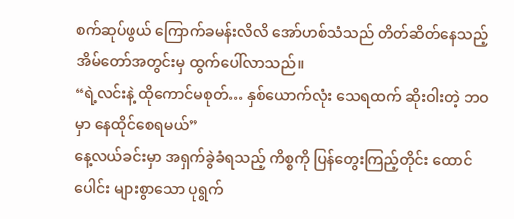စက်ဆုပ်ဖွယ် ကြောက်ခမန်းလိလိ အော်ဟစ်သံသည် တိတ်ဆိတ်နေသည့် အိမ်တော်အတွင်းမှ ထွက်ပေါ်လာသည်။
“ရဲ့လင်းနဲ့ ထိုကောင်မစုတ်… နှစ်ယောက်လုံး သေရထက် ဆိုးဝါးတဲ့ ဘဝမှာ နေထိုင်စေရမယ်”
နေ့လယ်ခင်းမှာ အရှက်ခွဲခံရသည့် ကိစ္စကို ပြန်တွေးကြည့်တိုင်း ထောင်ပေါင်း များစွာသော ပုရွက်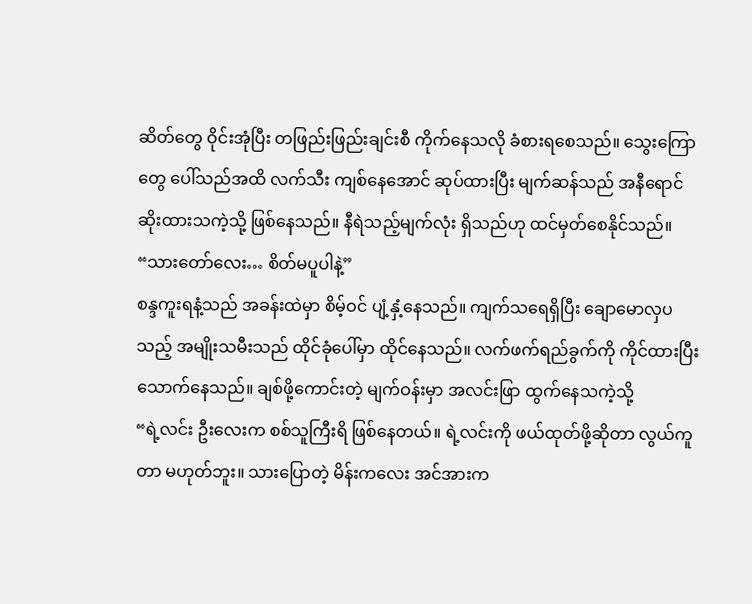ဆိတ်တွေ ဝိုင်းအုံပြီး တဖြည်းဖြည်းချင်းစီ ကိုက်နေသလို ခံစားရစေသည်။ သွေးကြောတွေ ပေါ်သည်အထိ လက်သီး ကျစ်နေအောင် ဆုပ်ထားပြီး မျက်ဆန်သည် အနီရောင် ဆိုးထားသကဲ့သို့ ဖြစ်နေသည်။ နီရဲသည့်မျက်လုံး ရှိသည်ဟု ထင်မှတ်စေနိုင်သည်။
“သားတော်လေး… စိတ်မပူပါနဲ့”
စန္ဒကူးရနံ့သည် အခန်းထဲမှာ စိမ့်ဝင် ပျံ့နှံ့နေသည်။ ကျက်သရေရှိပြီး ချောမောလှပသည့် အမျိုးသမီးသည် ထိုင်ခုံပေါ်မှာ ထိုင်နေသည်။ လက်ဖက်ရည်ခွက်ကို ကိုင်ထားပြီး သောက်နေသည်။ ချစ်ဖို့ကောင်းတဲ့ မျက်ဝန်းမှာ အလင်းဖြာ ထွက်နေသကဲ့သို့
“ရဲ့လင်း ဦးလေးက စစ်သူကြီးရိ ဖြစ်နေတယ်။ ရဲ့လင်းကို ဖယ်ထုတ်ဖို့ဆိုတာ လွယ်ကူတာ မဟုတ်ဘူး။ သားပြောတဲ့ မိန်းကလေး အင်အားက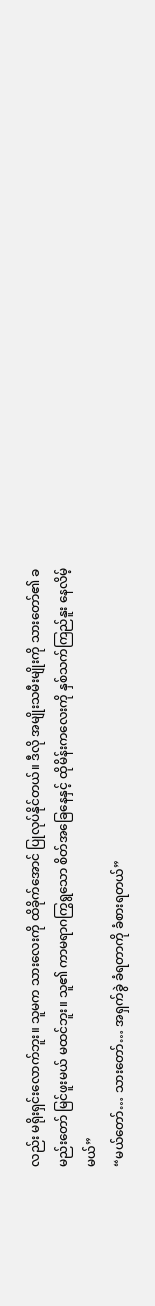လည်း မရိုးရှင်းလောက်ဘူး။ သူမက သားလေးကို ထိခိုက်အောင် ပြုလုပ်နိုင်တယ်။ ဒီလို အမျိုးသမီးမျိုးကို သားတော်၏ ခမည်းတော် မြင်ဖူးမယ် မထင်ဘူး။ သူ၏ ကာမရာဂကြွရွသော စိတ်အခြေနေနှင့် ထိုမိန်းကလေးကို နှစ်သက်ကြည်နူး နေလိမ့်မယ်”
“မယ်တော်… သားတော်… အရှက်ခွဲ ခံရတာကို ခံစားရတယ်”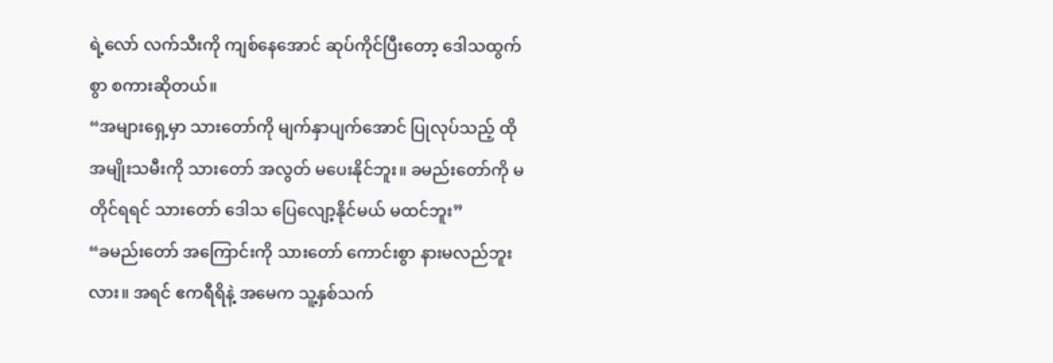ရဲ့လော် လက်သီးကို ကျစ်နေအောင် ဆုပ်ကိုင်ပြီးတော့ ဒေါသထွက်စွာ စကားဆိုတယ်။
“အများရှေ့မှာ သားတော်ကို မျက်နှာပျက်အောင် ပြုလုပ်သည့် ထိုအမျိုးသမီးကို သားတော် အလွတ် မပေးနိုင်ဘူး။ ခမည်းတော်ကို မတိုင်ရရင် သားတော် ဒေါသ ပြေလျော့နိုင်မယ် မထင်ဘူး”
“ခမည်းတော် အကြောင်းကို သားတော် ကောင်းစွာ နားမလည်ဘူးလား။ အရင် ဧကရီရိနဲ့ အမေက သူ့နှစ်သက်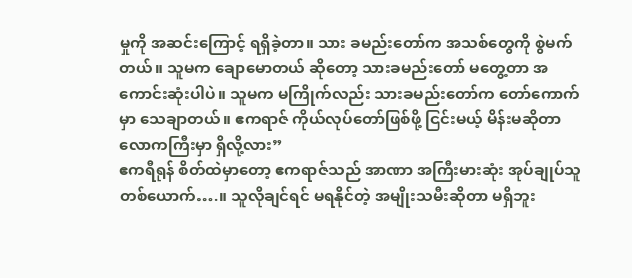မှုကို အဆင်းကြောင့် ရရှိခဲ့တာ။ သား ခမည်းတော်က အသစ်တွေကို စွဲမက်တယ်။ သူမက ချောမောတယ် ဆိုတော့ သားခမည်းတော် မတွေ့တာ အကောင်းဆုံးပါပဲ။ သူမက မကြိုက်လည်း သားခမည်းတော်က တော်ကောက်မှာ သေချာတယ်။ ဧကရာဇ် ကိုယ်လုပ်တော်ဖြစ်ဖို့ ငြင်းမယ့် မိန်းမဆိုတာ လောကကြီးမှာ ရှိလို့လား”
ဧကရီရုန် စိတ်ထဲမှာတော့ ဧကရာဇ်သည် အာဏာ အကြီးမားဆုံး အုပ်ချုပ်သူ တစ်ယောက်….။ သူလိုချင်ရင် မရနိုင်တဲ့ အမျိုးသမီးဆိုတာ မရှိဘူး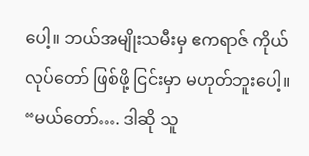ပေါ့။ ဘယ်အမျိုးသမီးမှ ဧကရာဇ် ကိုယ်လုပ်တော် ဖြစ်ဖို့ ငြင်းမှာ မဟုတ်ဘူးပေါ့။
“မယ်တော်…. ဒါဆို သူ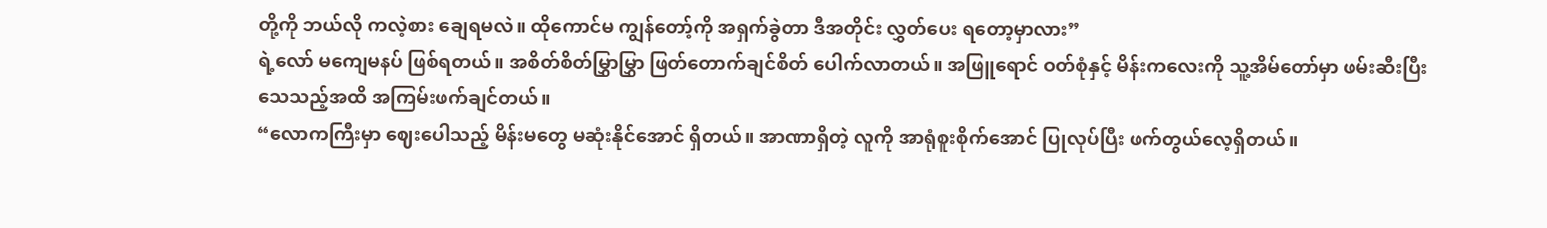တို့ကို ဘယ်လို ကလဲ့စား ချေရမလဲ။ ထိုကောင်မ ကျွန်တော့်ကို အရှက်ခွဲတာ ဒီအတိုင်း လွှတ်ပေး ရတော့မှာလား”
ရဲ့လော် မကျေမနပ် ဖြစ်ရတယ်။ အစိတ်စိတ်မြွှာမြွှာ ဖြတ်တောက်ချင်စိတ် ပေါက်လာတယ်။ အဖြူရောင် ဝတ်စုံနှင့် မိန်းကလေးကို သူ့အိမ်တော်မှာ ဖမ်းဆီးပြီး သေသည့်အထိ အကြမ်းဖက်ချင်တယ်။
“လောကကြီးမှာ ဈေးပေါသည့် မိန်းမတွေ မဆုံးနိုင်အောင် ရှိတယ်။ အာဏာရှိတဲ့ လူကို အာရုံစူးစိုက်အောင် ပြုလုပ်ပြီး ဖက်တွယ်လေ့ရှိတယ်။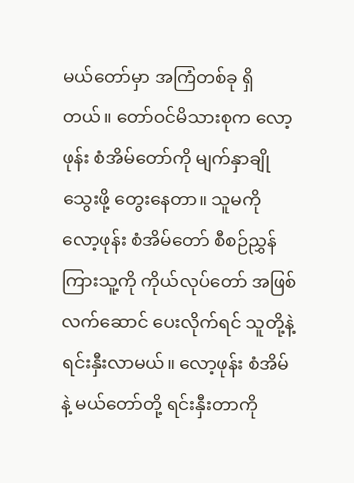မယ်တော်မှာ အကြံတစ်ခု ရှိတယ်။ တော်ဝင်မိသားစုက လော့ဖုန်း စံအိမ်တော်ကို မျက်နှာချိုသွေးဖို့ တွေးနေတာ။ သူမကို လော့ဖုန်း စံအိမ်တော် စီစဉ်ညွှန်ကြားသူ့ကို ကိုယ်လုပ်တော် အဖြစ် လက်ဆောင် ပေးလိုက်ရင် သူတို့နဲ့ ရင်းနှီးလာမယ်။ လော့ဖုန်း စံအိမ်နဲ့ မယ်တော်တို့ ရင်းနှီးတာကို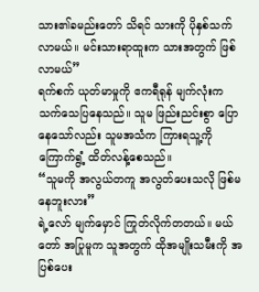သား၏ခမည်းတော် သိရင် သားကို ပိုနှစ်သက်လာမယ်။ မင်းသားရာထူးက သားအတွက် ဖြစ်လာမယ်”
ရက်စက် ယုတ်မာမှုကို ဧကရီရုန် မျက်လုံးက သက်သေပြနေသည်။ သူမ ဖြည်းညင်းစွာ ပြောနေသော်လည်း သူမအသံက ကြားရသူ့ကို ကြောက်ရွံ့ ထိတ်လန့်စေသည်။
“သူမကို အလွယ်တကူ အလွတ်ပေးသလို ဖြစ်မနေဘူးလား”
ရဲ့လော် မျက်မှောင် ကြုတ်လိုက်တတယ်။ မယ်တော် အပြုမူက သူအတွက် ထိုအမျိုးသမီးကို အပြစ်ပေး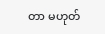တာ မဟုတ်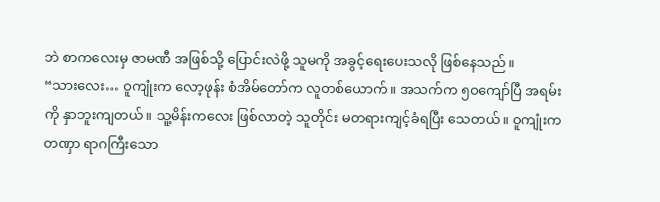ဘဲ စာကလေးမှ ဇာမဏီ အဖြစ်သို့ ပြောင်းလဲဖို့ သူမကို အခွင့်ရေးပေးသလို ဖြစ်နေသည်။
“သားလေး… ဝူကျုံးက လော့ဖုန်း စံအိမ်တော်က လူတစ်ယောက်။ အသက်က ၅ဝကျော်ပြီ အရမ်းကို နှာဘူးကျတယ်။ သူ့မိန်းကလေး ဖြစ်လာတဲ့ သူတိုင်း မတရားကျင့်ခံရပြီး သေတယ်။ ဝူကျုံးက တဏှာ ရာဂကြီးသော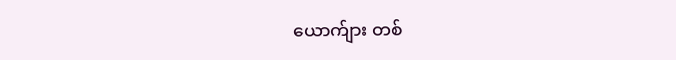ယောက်ျား တစ်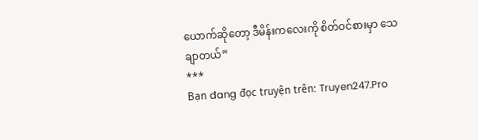ယောက်ဆိုတော့ ဒီမိန်းကလေးကို စိတ်ဝင်စားမှာ သေချာတယ်”
***
Bạn đang đọc truyện trên: Truyen247.Pro